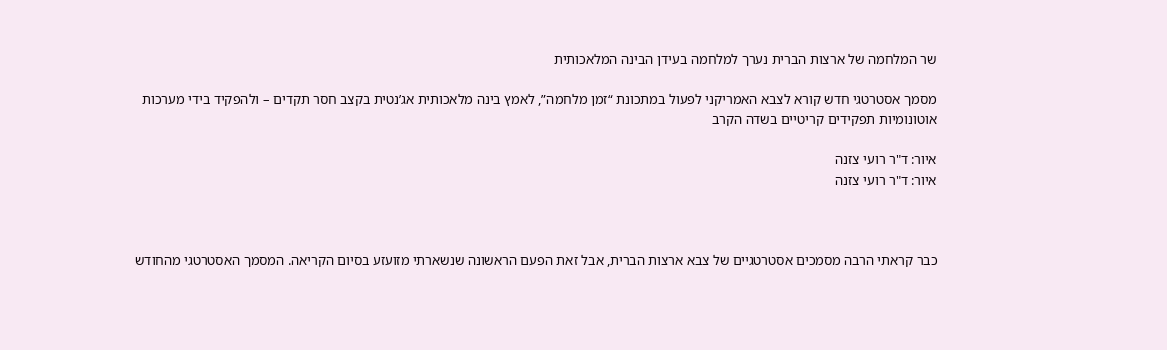שר המלחמה של ארצות הברית נערך למלחמה בעידן הבינה המלאכותית

מסמך אסטרטגי חדש קורא לצבא האמריקני לפעול במתכונת “זמן מלחמה”, לאמץ בינה מלאכותית אג’נטית בקצב חסר תקדים – ולהפקיד בידי מערכות אוטונומיות תפקידים קריטיים בשדה הקרב

איור: ד"ר רועי צזנה
איור: ד"ר רועי צזנה



כבר קראתי הרבה מסמכים אסטרטגיים של צבא ארצות הברית, אבל זאת הפעם הראשונה שנשארתי מזועזע בסיום הקריאה. המסמך האסטרטגי מהחודש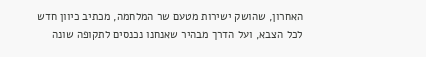האחרון, שהושק ישירות מטעם שר המלחמה, מכתיב כיוון חדש לכל הצבא, ועל הדרך מבהיר שאנחנו נכנסים לתקופה שונה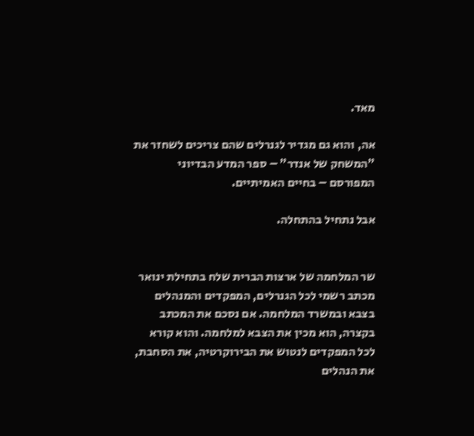מאד.

אה, והוא גם מגדיר לגנרלים שהם צריכים לשחזר את "המשחק של אנדר" – ספר המדע הבדיוני המפורסם – בחיים האמיתיים.

אבל נתחיל בהתחלה.


שר המלחמה של ארצות הברית שלח בתחילת ינואר מכתב רשמי לכל הגנרלים, המפקדים והמנהלים בצבא ובמשרד המלחמה. אם נסכם את המכתב בקצרה, הוא מכין את הצבא למלחמה. והוא קורא לכל המפקדים לנטוש את הבירוקרטיה, את הסחבת, את הנהלים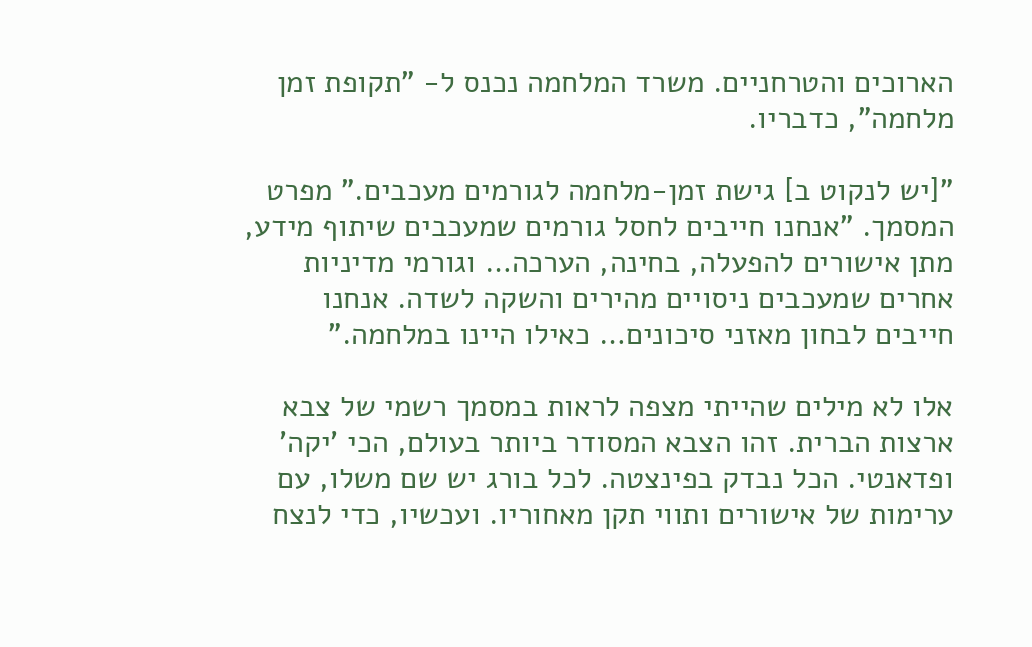הארוכים והטרחניים. משרד המלחמה נכנס ל- "תקופת זמן מלחמה", כדבריו.

"[יש לנקוט ב] גישת זמן-מלחמה לגורמים מעכבים." מפרט המסמך. "אנחנו חייבים לחסל גורמים שמעכבים שיתוף מידע, מתן אישורים להפעלה, בחינה, הערכה… וגורמי מדיניות אחרים שמעכבים ניסויים מהירים והשקה לשדה. אנחנו חייבים לבחון מאזני סיכונים… כאילו היינו במלחמה."

אלו לא מילים שהייתי מצפה לראות במסמך רשמי של צבא ארצות הברית. זהו הצבא המסודר ביותר בעולם, הכי 'יקה' ופדאנטי. הכל נבדק בפינצטה. לכל בורג יש שם משלו, עם ערימות של אישורים ותווי תקן מאחוריו. ועכשיו, כדי לנצח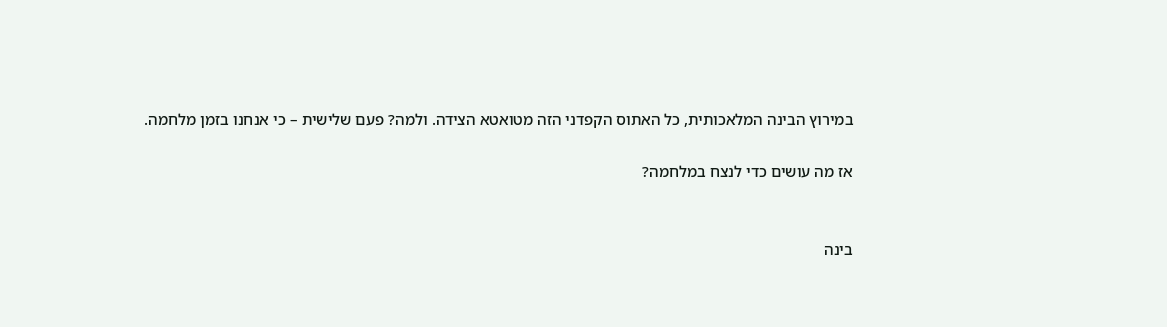במירוץ הבינה המלאכותית, כל האתוס הקפדני הזה מטואטא הצידה. ולמה? פעם שלישית – כי אנחנו בזמן מלחמה.

אז מה עושים כדי לנצח במלחמה?


בינה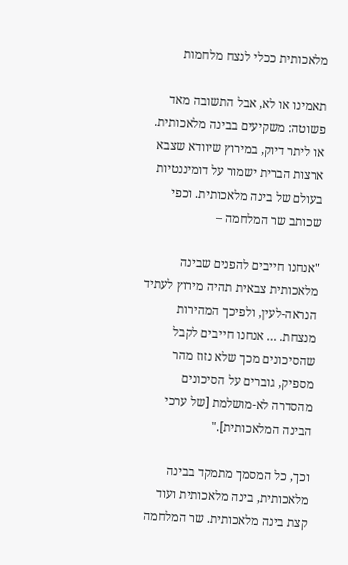מלאכותית ככלי לנצח מלחמות

תאמינו או לא, אבל התשובה מאד פשוטה: משקיעים בבינה מלאכותית. או ליתר דיוק, במירוץ שיוודא שצבא ארצות הברית ישמור על דומיננטיות בעולם של בינה מלאכותית. וכפי שכותב שר המלחמה –

"אנחנו חייבים להפנים שבינה מלאכותית צבאית תהיה מירוץ לעתיד הנראה-לעין, ולפיכך המהירות מנצחת. … אנחנו חייבים לקבל שהסיכונים מכך שלא נזוז מהר מספיק, גוברים על הסיכונים מהסדרה לא-מושלמת [של ערכי הבינה המלאכותית]."

וכך, כל המסמך מתמקד בבינה מלאכותית, בינה מלאכותית ועוד קצת בינה מלאכותית. שר המלחמה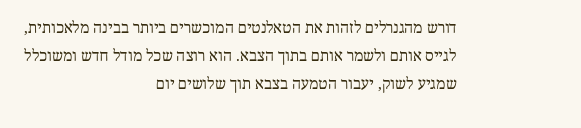דורש מהגנרלים לזהות את הטאלנטים המוכשרים ביותר בבינה מלאכותית, לגייס אותם ולשמר אותם בתוך הצבא. הוא רוצה שכל מודל חדש ומשוכלל שמגיע לשוק, יעבור הטמעה בצבא תוך שלושים יום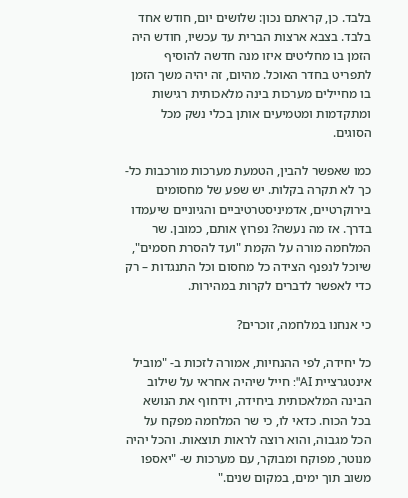בלבד. כן, קראתם נכון: שלושים יום, חודש אחד בלבד. בצבא ארצות הברית עד עכשיו, חודש היה הזמן בו מחליטים איזו מנה חדשה להוסיף לתפריט בחדר האוכל. מהיום, זה יהיה משך הזמן בו מחיילים מערכות בינה מלאכותית רגישות ומתקדמות ומטמיעים אותן בכלי נשק מכל הסוגים.

כמו שאפשר להבין, הטמעת מערכות מורכבות כל-כך לא תקרה בקלות. יש שפע של מחסומים בירוקרטיים, אדמיניסטרטיביים והגיוניים שיעמדו בדרך. אז מה נעשה? נפרוץ אותם, כמובן. שר המלחמה מורה על הקמת "ועד להסרת חסמים", שיוכל לנפנף הצידה כל מחסום וכל התנגדות – רק כדי לאפשר לדברים לקרות במהירות.

כי אנחנו במלחמה, זוכרים?

כל יחידה, לפי ההנחיות, אמורה לזכות ב- "מוביל אינטגרציית AI": חייל שיהיה אחראי על שילוב הבינה המלאכותית ביחידה, וידחוף את הנושא בכל הכוח. כדאי לו, כי שר המלחמה מפקח על הכל מגבוה, והוא רוצה לראות תוצאות. והכל יהיה מנוטר, מפוקח ומבוקר, עם מערכות ש- "יאספו משוב תוך ימים, במקום שנים."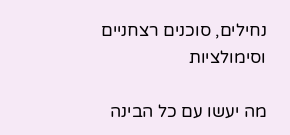נחילים, סוכנים רצחניים וסימולציות

מה יעשו עם כל הבינה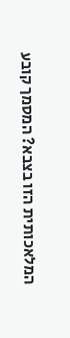המלאכותית הזו בצבא? המסמך קובע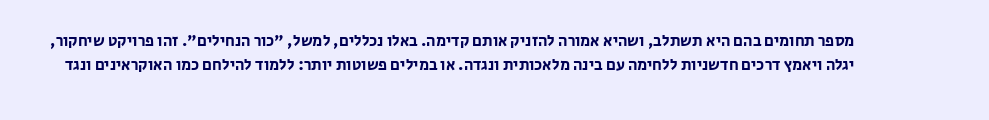מספר תחומים בהם היא תשתלב, ושהיא אמורה להזניק אותם קדימה. באלו נכללים, למשל, "כור הנחילים". זהו פרויקט שיחקור, יגלה ויאמץ דרכים חדשניות ללחימה עם בינה מלאכותית ונגדה. או במילים פשוטות יותר: ללמוד להילחם כמו האוקראינים ונגד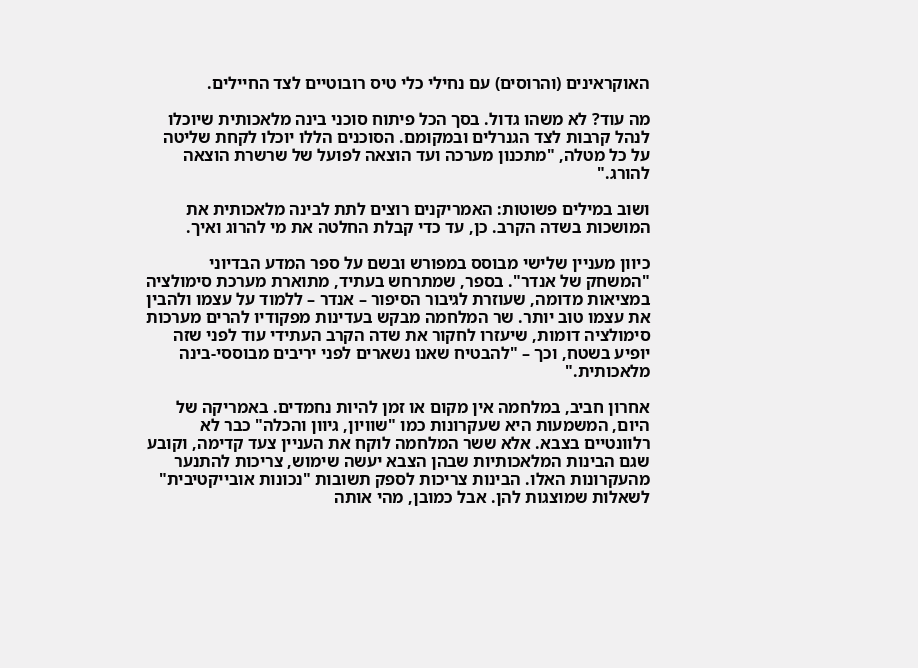האוקראינים (והרוסים) עם נחילי כלי טיס רובוטיים לצד החיילים.

מה עוד? לא משהו גדול. בסך הכל פיתוח סוכני בינה מלאכותית שיוכלו לנהל קרבות לצד הגנרלים ובמקומם. הסוכנים הללו יוכלו לקחת שליטה על כל מטלה, "מתכנון מערכה ועד הוצאה לפועל של שרשרת הוצאה להורג."

ושוב במילים פשוטות: האמריקנים רוצים לתת לבינה מלאכותית את המושכות בשדה הקרב. כן, עד כדי קבלת החלטה את מי להרוג ואיך.

כיוון מעניין שלישי מבוסס במפורש ובשם על ספר המדע הבדיוני "המשחק של אנדר". בספר, שמתרחש בעתיד, מתוארת מערכת סימולציה במציאות מדומה, שעוזרת לגיבור הסיפור – אנדר – ללמוד על עצמו ולהבין את עצמו טוב יותר. שר המלחמה מבקש בעדינות מפקודיו להרים מערכות סימולציה דומות, שיעזרו לחקור את שדה הקרב העתידי עוד לפני שזה יופיע בשטח, וכך – "להבטיח שאנו נשארים לפני יריבים מבוססי-בינה מלאכותית."

אחרון חביב, במלחמה אין מקום או זמן להיות נחמדים. באמריקה של היום, המשמעות היא שעקרונות כמו "שוויון, גיוון והכלה" כבר לא רלוונטיים בצבא. אלא ששר המלחמה לוקח את העניין צעד קדימה, וקובע שגם הבינות המלאכותיות שבהן הצבא יעשה שימוש, צריכות להתנער מהעקרונות האלו. הבינות צריכות לספק תשובות "נכונות אובייקטיבית" לשאלות שמוצגות להן. אבל כמובן, מהי אותה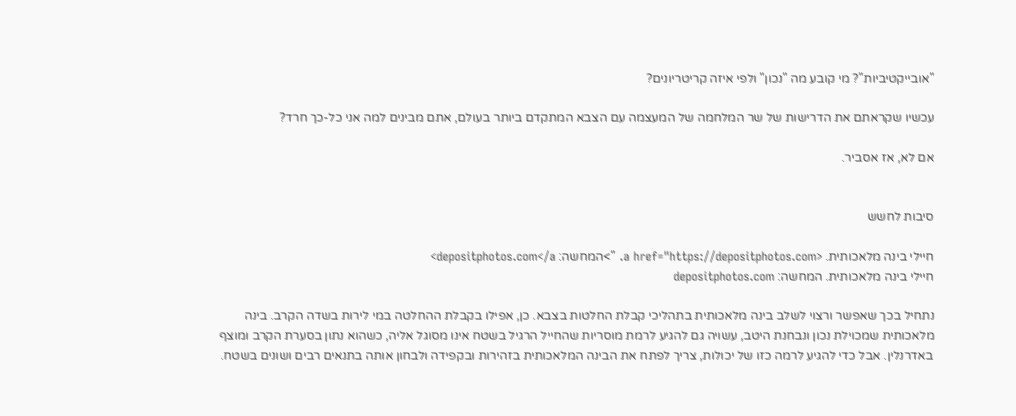"אובייקטיביות"? מי קובע מה "נכון" ולפי איזה קריטריונים?

עכשיו שקראתם את הדרישות של שר המלחמה של המעצמה עם הצבא המתקדם ביותר בעולם, אתם מבינים למה אני כל-כך חרד?

אם לא, אז אסביר.


סיבות לחשש

חיילי בינה מלאכותית. <a href="https://depositphotos.com. ">המחשה: depositphotos.com</a>
חיילי בינה מלאכותית. המחשה: depositphotos.com

נתחיל בכך שאפשר ורצוי לשלב בינה מלאכותית בתהליכי קבלת החלטות בצבא. כן, אפילו בקבלת ההחלטה במי לירות בשדה הקרב. בינה מלאכותית שמכוילת נכון ונבחנת היטב, עשויה גם להגיע לרמת מוסריות שהחייל הרגיל בשטח אינו מסוגל אליה, כשהוא נתון בסערת הקרב ומוצף באדרנלין. אבל כדי להגיע לרמה כזו של יכולות, צריך לפתח את הבינה המלאכותית בזהירות ובקפידה ולבחון אותה בתנאים רבים ושונים בשטח.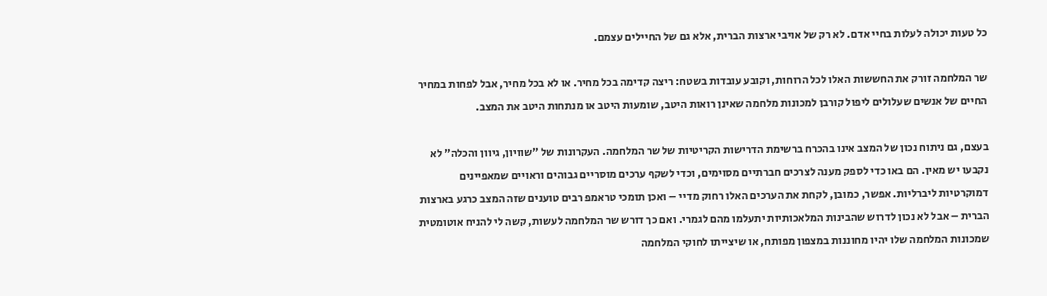כל טעות יכולה לעלות בחיי אדם. לא רק של אויבי ארצות הברית, אלא גם של החיילים עצמם.

שר המלחמה זורק את החששות האלו לכל הרוחות, וקובע עובדות בשטח: ריצה קדימה בכל מחיר. או לא בכל מחיר, אבל לפחות במחיר החיים של אנשים שעלולים ליפול קורבן למכונות מלחמה שאינן רואות היטב, שומעות היטב או מנתחות היטב את המצב.

בעצם, גם ניתוח נכון של המצב אינו בהכרח ברשימת הדרישות הקריטיות של שר המלחמה. העקרונות של "שוויון, גיוון והכלה" לא נקבעו יש מאין. הם באו כדי לספק מענה לצרכים חברתיים מסוימים, וכדי לשקף ערכים מוסריים גבוהים וראויים שמאפיינים דמוקרטיות ליברליות. אפשר, כמובן, לקחת את הערכים האלו רחוק מדיי – ואכן תומכי טראמפ רבים טוענים שזה המצב כרגע בארצות הברית – אבל לא נכון לדרוש שהבינות המלאכותיות יתעלמו מהם לגמרי. ואם כך דורש שר המלחמה לעשות, קשה לי להניח אוטומטית שמכונות המלחמה שלו יהיו מחוננות במצפון מפותח, או שיצייתו לחוקי המלחמה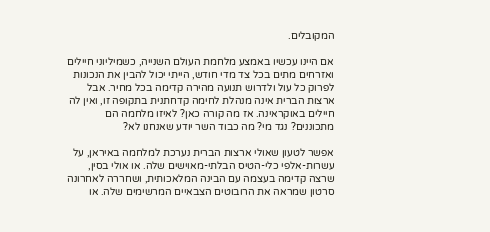המקובלים.

אם היינו עכשיו באמצע מלחמת העולם השנייה, כשמיליוני חיילים ואזרחים מתים בכל צד מדי חודש, הייתי יכול להבין את הנכונות לפרוק כל עול ולדרוש תנועה מהירה קדימה בכל מחיר. אבל ארצות הברית אינה מנהלת לחימה קדחתנית בתקופה זו, ואין לה חיילים באוקראינה. אז מה קורה כאן? לאיזו מלחמה הם מתכוננים? נגד מי? מה כבוד השר יודע שאנחנו לא?

אפשר לטעון שאולי ארצות הברית נערכת למלחמה באיראן, על עשרות-אלפי כלי-הטיס הבלתי-מאוישים שלה. או אולי בסין, שרצה קדימה בעצמה עם הבינה המלאכותית, ושחררה לאחרונה סרטון שמראה את הרובוטים הצבאיים המרשימים שלה. או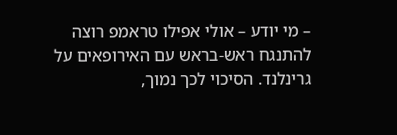– מי יודע – אולי אפילו טראמפ רוצה להתנגח ראש-בראש עם האירופאים על גרינלנד. הסיכוי לכך נמוך,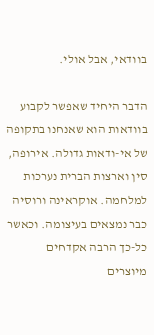בוודאי, אבל אולי.

הדבר היחיד שאפשר לקבוע בוודאות הוא שאנחנו בתקופה של אי-ודאות גדולה. אירופה, סין וארצות הברית נערכות למלחמה. אוקראינה ורוסיה כבר נמצאים בעיצומה. וכאשר כל-כך הרבה אקדחים מיוצרים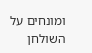ומונחים על השולחן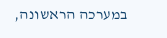במערכה הראשונה,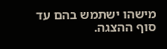מישהו ישתמש בהם עד סוף ההצגה.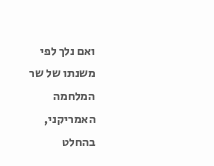ואם נלך לפי משנתו של שר המלחמה האמריקני, בהחלט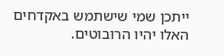ייתכן שמי שישתמש באקדחים האלו יהיו הרובוטים.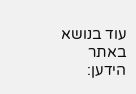עוד בנושא באתר הידען: